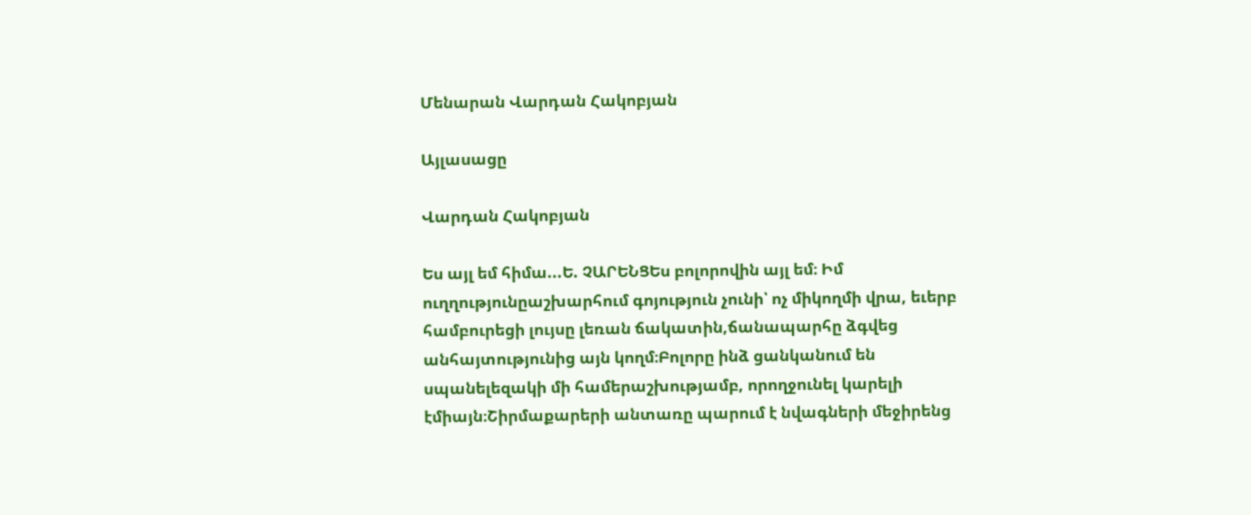Մենարան Վարդան Հակոբյան

Այլասացը

Վարդան Հակոբյան

Ես այլ եմ հիմա...Ե. ՉԱՐԵՆՑԵս բոլորովին այլ եմ։ Իմ ուղղությունըաշխարհում գոյություն չունի՝ ոչ միկողմի վրա, եւերբ համբուրեցի լույսը լեռան ճակատին,ճանապարհը ձգվեց անհայտությունից այն կողմ։Բոլորը ինձ ցանկանում են սպանելեզակի մի համերաշխությամբ, որողջունել կարելի էմիայն։Շիրմաքարերի անտառը պարում է նվագների մեջիրենց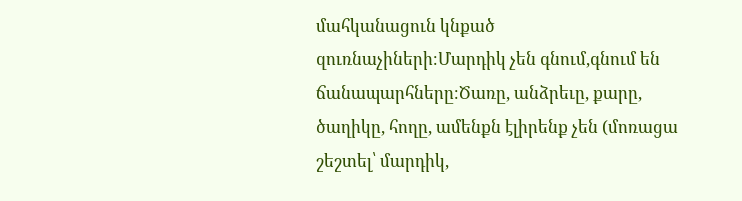մահկանացուն կնքած զուռնաչիների։Մարդիկ չեն գնում,գնում են ճանապարհները։Ծառը, անձրեւը, քարը, ծաղիկը, հողը, ամենքն էլիրենք չեն (մոռացա շեշտել՝ մարդիկ,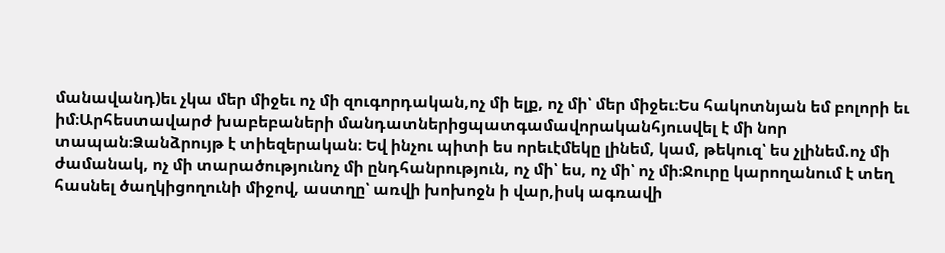մանավանդ)եւ չկա մեր միջեւ ոչ մի զուգորդական,ոչ մի ելք, ոչ մի՝ մեր միջեւ։Ես հակոտնյան եմ բոլորի եւ իմ։Արհեստավարժ խաբեբաների մանդատներիցպատգամավորականհյուսվել է մի նոր տապան։Ձանձրույթ է տիեզերական։ Եվ ինչու պիտի ես որեւէմեկը լինեմ, կամ, թեկուզ՝ ես չլինեմ.ոչ մի ժամանակ, ոչ մի տարածությունոչ մի ընդհանրություն, ոչ մի՝ ես, ոչ մի՝ ոչ մի։Ջուրը կարողանում է տեղ հասնել ծաղկիցողունի միջով, աստղը՝ առվի խոխոջն ի վար,իսկ ագռավի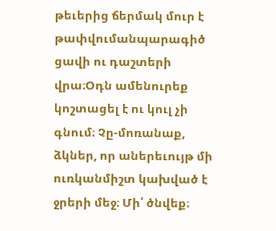թեւերից ճերմակ մուր է թափվումանպարագիծ ցավի ու դաշտերի վրա։Օդն ամենուրեք կոշտացել է ու կուլ չի գնում։ Չը-մոռանաք, ձկներ, որ աներեւույթ մի ուռկանմիշտ կախված է ջրերի մեջ։ Մի՛ ծնվեք։